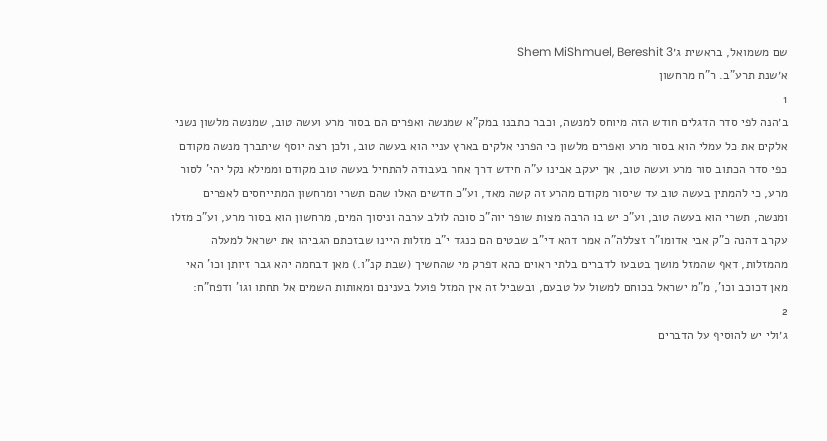שם משמואל, בראשית ג׳Shem MiShmuel, Bereshit 3
א׳שנת תרע"ב. ר"ח מרחשון
1
ב׳הנה לפי סדר הדגלים חודש הזה מיוחס למנשה, וכבר כתבנו במק"א שמנשה ואפרים הם בסור מרע ועשה טוב, שמנשה מלשון נשני אלקים את כל עמלי הוא בסור מרע ואפרים מלשון כי הפרני אלקים בארץ עניי הוא בעשה טוב, ולכן רצה יוסף שיתברך מנשה מקודם כפי סדר הכתוב סור מרע ועשה טוב, אך יעקב אבינו ע"ה חידש דרך אחר בעבודה להתחיל בעשה טוב מקודם וממילא נקל יהי' לסור מרע, כי להמתין בעשה טוב עד שיסור מקודם מהרע זה קשה מאד, וע"כ חדשים האלו שהם תשרי ומרחשון המתייחסים לאפרים ומנשה, תשרי הוא בעשה טוב, וע"כ יש בו הרבה מצות שופר יוה"כ סוכה לולב ערבה וניסוך המים, מרחשון הוא בסור מרע, וע"כ מזלו עקרב דהנה כ"ק אבי אדומו"ר זצללה"ה אמר דהא די"ב שבטים הם כנגד י"ב מזלות היינו שבזכתם הגביהו את ישראל למעלה מהמזלות, דאף שהמזל מושך בטבעו לדברים בלתי ראוים כהא דפרק מי שהחשיך (שבת קנ"ו.) מאן דבחמה יהא גבר זיותן וכו' האי מאן דכוכב וכו', מ"מ ישראל בכוחם למשול על טבעם, ובשביל זה אין המזל פועל בענינם ומאותות השמים אל תחתו וגו' ודפח"ח:
2
ג׳ולי יש להוסיף על הדברים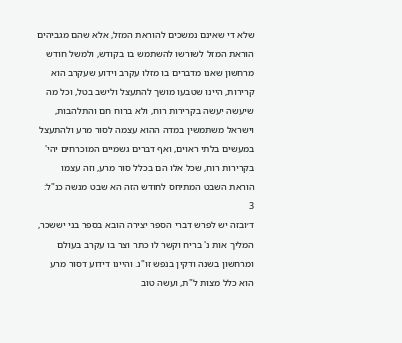שלא די שאינם נמשכים להוראת המזל, אלא שהם מגביהים הוראת המזל לשורשו להשתמש בו בקודש, ולמשל חודש מרחשון שאנו מדברים בו מזלו עקרב וידוע שעקרב הוא קרירות, היינו שטבעו מושך להתעצל ולישב בטל, וכל מה שיעשה יעשה בקרירות רוח, ולא ברוח חם והתלהבות, וישראל משתמשין במדה ההוא עצמה לסור מרע ולהתעצל במעשים בלתי ראוים, ואף דברים גשמיים המוכרחים יהי' בקרירות רוח, שכל אלו הם בכלל סור מרע, וזה עצמו הוראת השבט המתיחס לחודש הזה הא שבט מנשה כנ"ל:
3
ד׳ובזה יש לפרש דברי הספר יצירה הובא בספר בני יששכר, המליך אות נ' בריח וקשר לו כתר וצר בו עקרב בעולם ומרחשון בשנה ודקין בנפש זו"נ. והיינו דידוע דסור מרע הוא כלל מצות ל"ת, ועשה טוב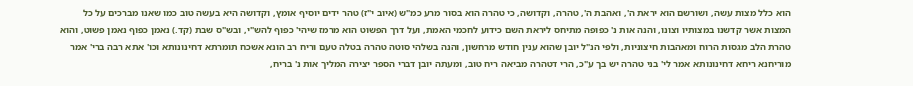הוא כלל מצות עשה, ושורשם הוא יראת ה', ואהבת ה', טהרה, וקדושה, כי טהרה הוא בסור מרע כמ"ש (איוב י"ז) טהר ידים יוסיף אומץ, וקדושה היא בעשה טוב כמו שאנו מברכים על כל המצות אשר קדשנו במצותיו וצונו, והנה אות נ' כפופה מתיחס ליראת השם כידוע לחכמי האמת, ועל דרך הפשוט הוא מרמז שיהי' כפוף להש"י, ובש"ס שבת (קד.) נאמן כפוף נאמן פשוט, והוא טהרת הלב מגסות הרוח ומאהבות חיצוניות, ולפי הנ"ל יובן שהוא ענין חודש מרחשון, והנה בשלהי סוטה טהרה בטלה טעם וריח רב הונא אשכח תומרתא דחינונותא וכו' אתא רבה ברי' אמר מוריחנא ריחא דחינונותא אמר לי' בני טהרה יש בך ע"כ, הרי דטהרה מביאה ריח טוב, ומעתה יובן דברי הספר יצירה המליך אות נ' בריח,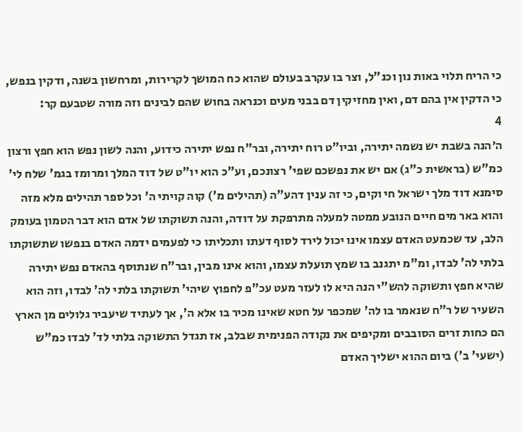כי הריח תלוי באות נון וכנ"ל, וצר בו עקרב בעולם שהוא כח המושך לקרירות, ומרחשון בשנה, ודקין בנפש, כי הדקין אין בהם דם, ואין מחזיקין דם בבני מעים וכנראה בחוש שהם לבינים וזה מורה שטבעם קר:
4
ה׳הנה בשבת יש נשמה יתירה, וביו"ט רוח יתירה, ובר"ח נפש יתירה כידוע, והנה לשון נפש הוא חפץ ורצון כמ"ש (בראשית כ"ג) אם יש את נפשכם שפי' רצונכם, וע"כ הוא יו"ט של דוד המלך ומרומז בגמ' שלח לי' סימנא דוד מלך ישראל חי וקים, כי זה ענין דהע"ה (תהילים מ') קוה קויתי ה' וכל ספר תהילים מלא מזה והוא באר מים חיים הנובע ממטה למעלה מתרפקת על דודה, והנה תשוקתו של אדם הוא דבר הטמון בעומק הלב, עד שכמעט האדם עצמו אינו יכול לירד לסוף דעתו ותכליתו כי לפעמים ידמה האדם בנפשו שתשוקתו בלתי לה' לבדו, ומ"מ יתגנב בו שמץ תועלת עצמו, והוא אינו מבין, ובר"ח שנתוסף בהאדם נפש יתירה שהיא חפץ ותשוקה להש"י הנה היא לו לעזר מעט עכ"פ לחפוץ שיהי' תשוקתו בלתי לה' לבדו, וזה הוא השעיר של ר"ח שנאמר בו לה' שמכפר על חטא שאינו מכיר בו אלא ה', אך לעתיד שיעביר גלולים מן הארץ הם כחות זרים הסובבים ומקיפים את נקודה הפנימית שבלב, אז תגדל התשוקה בלתי לד' לבדו כמ"ש (ישעי' ב') ביום ההוא ישליך האדם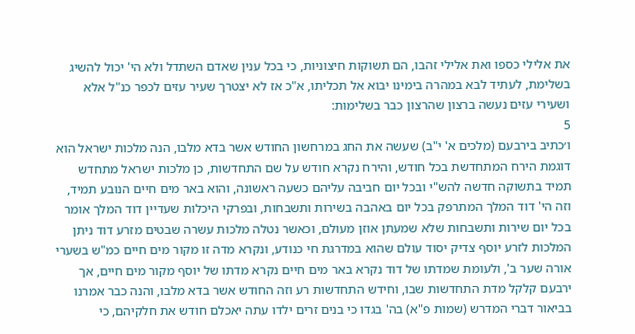את אלילי כספו ואת אלילי זהבו, הם תשוקות חיצוניות, כי בכל ענין שאדם השתדל ולא הי' יכול להשיג בשלימת, לעתיד לבא במהרה בימינו יבוא אל תכליתו, א"כ אז לא יצטרך שעיר עזים לכפר כנ"ל אלא ושעירי עזים נעשה ברצון שהרצון כבר בשלימות:
5
ו׳כתיב בירבעם (מלכים א' י"ב) שעשה את החג במרחשון החודש אשר בדא מלבו, הנה מלכות ישראל הוא דוגמת הירח המתחדשת בכל חודש, והירח נקרא חודש על שם התחדשות, כן מלכות ישראל מתחדש תמיד בתשוקה חדשה להש"י ובכל יום חביבה עליהם כשעה ראשונה, והוא באר מים חיים הנובע תמיד, וזה הי' דוד המלך המתרפק בכל יום באהבה בשירות ותשבחות, ובפרקי היכלות שעדיין דוד המלך אומר בכל יום שירות ותשבחות שלא שמעתן אוזן מעולם, וכאשר נטלה מלכות עשרה שבטים מזרע דוד ניתן המלכות לזרע יוסף צדיק יסוד עולם שהוא במדרגת חי כנודע, ונקרא מדה זו מקור מים חיים כמ"ש בשערי אורה שער ב', ולעומת שמדתו של דוד נקרא באר מים חיים נקרא מדתו של יוסף מקור מים חיים, אך ירבעם קלקל מדת התחדשות שבו, וחידש התחדשות רע וזה החודש אשר בדא מלבו, והנה כבר אמרנו בביאור דברי המדרש (שמות פ"א) בה' בגדו כי בנים זרים ילדו עתה יאכלם חודש את חלקיהם, כי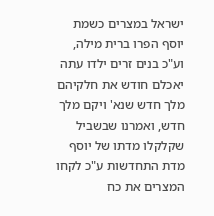ישראל במצרים כשמת יוסף הפרו ברית מילה, וע"כ בנים זרים ילדו עתה יאכלם חודש את חלקיהם מלך חדש שנא' ויקם מלך חדש, ואמרנו שבשביל שקלקלו מדתו של יוסף מדת התחדשות ע"כ לקחו המצרים את כח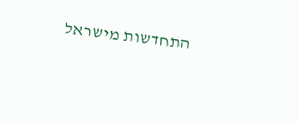התחדשות מישראל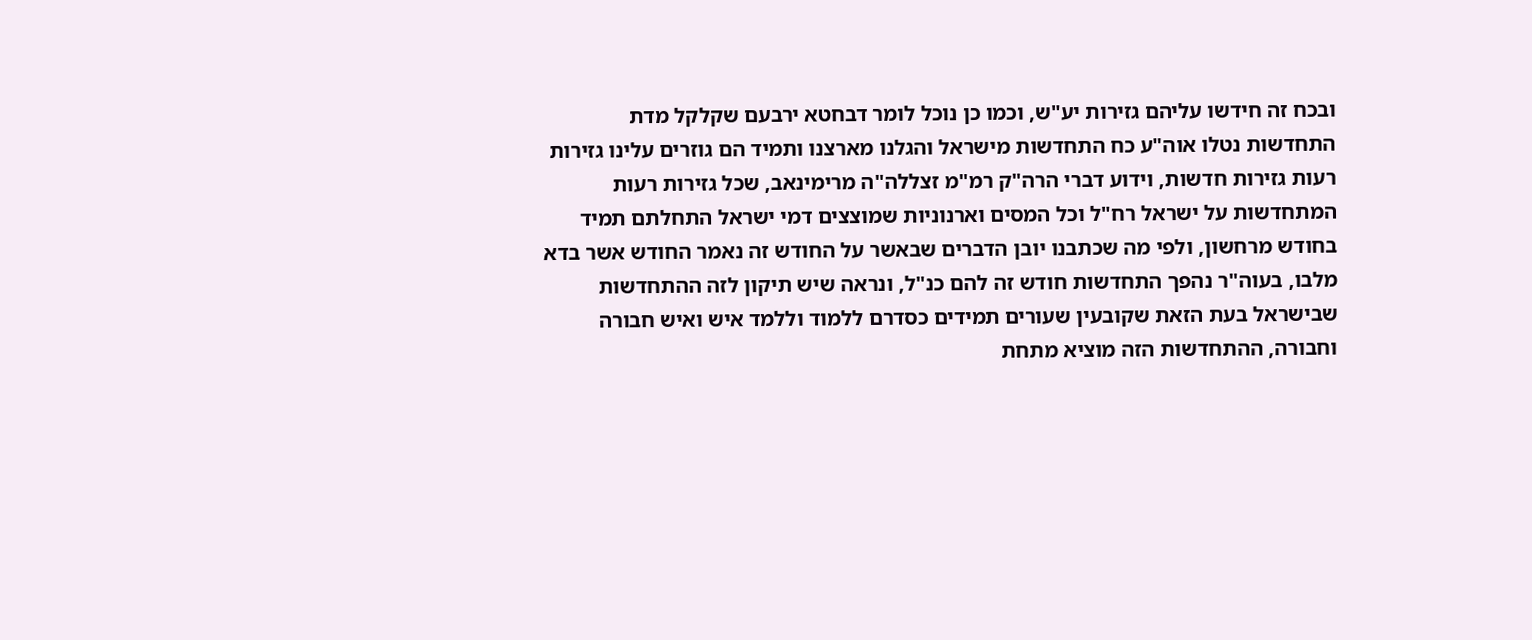ובכח זה חידשו עליהם גזירות יע"ש, וכמו כן נוכל לומר דבחטא ירבעם שקלקל מדת התחדשות נטלו אוה"ע כח התחדשות מישראל והגלנו מארצנו ותמיד הם גוזרים עלינו גזירות רעות גזירות חדשות, וידוע דברי הרה"ק רמ"מ זצללה"ה מרימינאב, שכל גזירות רעות המתחדשות על ישראל רח"ל וכל המסים וארנוניות שמוצצים דמי ישראל התחלתם תמיד בחודש מרחשון, ולפי מה שכתבנו יובן הדברים שבאשר על החודש זה נאמר החודש אשר בדא מלבו, בעוה"ר נהפך התחדשות חודש זה להם כנ"ל, ונראה שיש תיקון לזה ההתחדשות שבישראל בעת הזאת שקובעין שעורים תמידים כסדרם ללמוד וללמד איש ואיש חבורה וחבורה, ההתחדשות הזה מוציא מתחת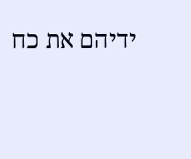ידיהם את כח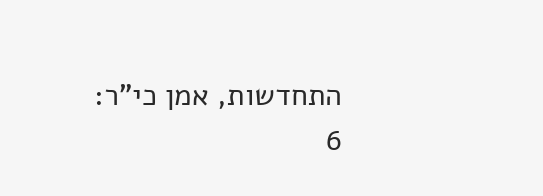התחדשות, אמן כי"ר:
6